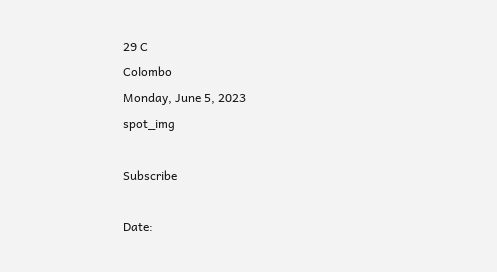29 C
Colombo
Monday, June 5, 2023
spot_img

Subscribe

Date: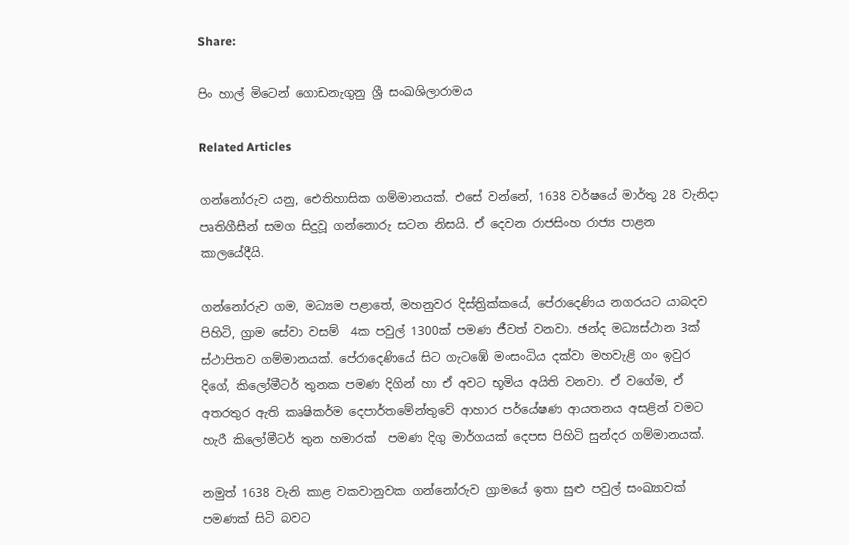Share:

පිං හාල් මිටෙන් ගොඩනැගුනු ශ්‍රී සංඛශිලාරාමය

Related Articles

ගන්නෝරුව යනු, ඓතිහාසික ගම්මානයක්. එසේ වන්නේ, 1638 වර්ෂයේ මාර්තු 28 වැනිදා පෘතිගීසීන් සමග සිදුවූ ගන්නොරු සටන නිසයි. ඒ දෙවන රාජසිංහ රාජ්‍ය පාළන කාලයේදීයි.

ගන්නෝරුව ගම, මධ්‍යම පළාතේ, මහනුවර දිස්ත්‍රික්කයේ, පේරාදෙණිය නගරයට යාබදව පිහිටි, ග්‍රාම සේවා වසම්  4ක පවුල් 1300ක් පමණ ජීවත් වනවා. ඡන්ද මධ්‍යස්ථාන 3ක් ස්ථාපිතව ගම්මානයක්. පේරාදෙණියේ සිට ගැටඹේ මංසංධිය දක්වා මහවැළි ගං ඉවුර දිගේ, කිලෝමීටර් තුනක පමණ දිගින් හා ඒ අවට භූමිය අයිති වනවා. ඒ වගේම, ඒ අතරතුර ඇති කෘෂිකර්ම දෙපාර්තමේන්තුවේ ආහාර පර්යේෂණ ආයතනය අසළින් වමට හැරී කිලෝමීටර් තුන හමාරක්  පමණ දිගු මාර්ගයක් දෙපස පිහිටි සුන්දර ගම්මානයක්.

නමුත් 1638 වැනි කාළ වකවානුවක ගන්නෝරුව ග්‍රාමයේ ඉතා සුළු පවුල් සංඛ්‍යාවක් පමණක් සිටි බවට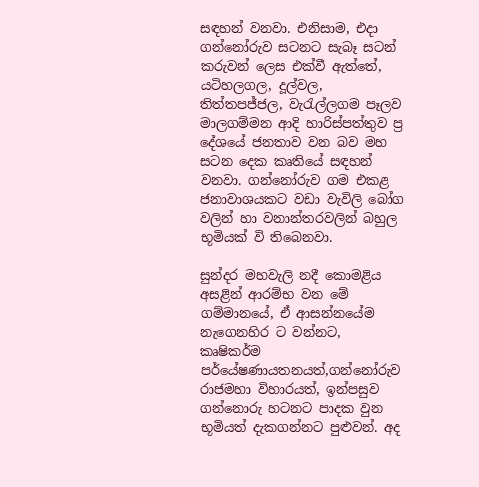සඳහන් වනවා. එනිසාම, එදා ගන්නෝරුව සටනට සැබෑ සටන් කරුවන් ලෙස එක්වී ඇත්තේ, යටිහලගල, දූල්වල, තිත්තපජ්ජල, වැරැල්ලගම පෑලව මාලගම්මන ආදි හාරිස්පත්තුව ප්‍ර දේශයේ ජනතාව වන බව මහ සටන දෙක කෘතියේ සඳහන් වනවා. ගන්නෝරුව ගම එකළ ජනාවාශයකට වඩා වැවිලි බෝග වලින් හා වනාන්තරවලින් බහුල භූමියක් වි තිබෙනවා.

සුන්දර මහවැලි නදී කොමළිය අසළින් ආරම්භ වන මේ ගම්මානයේ, ඒ ආසන්නයේම නැගෙනහිර ට වන්නට, කෘෂිකර්ම පර්යේෂණායතනයත්,ගන්නෝරුව රාජමහා විහාරයත්, ඉන්පසුව ගන්නොරු හටනට පාදක වුන භූමියත් දැකගන්නට පුළුවන්. අද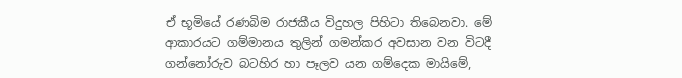ඒ භූමියේ රණබිම රාජකීය විදුහල පිහිටා තිබෙනවා. මේ ආකාරයට ගම්මානය තුලින් ගමන්කර අවසාන වන විටදී ගන්නෝරුව බටහිර හා පෑලව යන ගම්දෙක මායිමේ,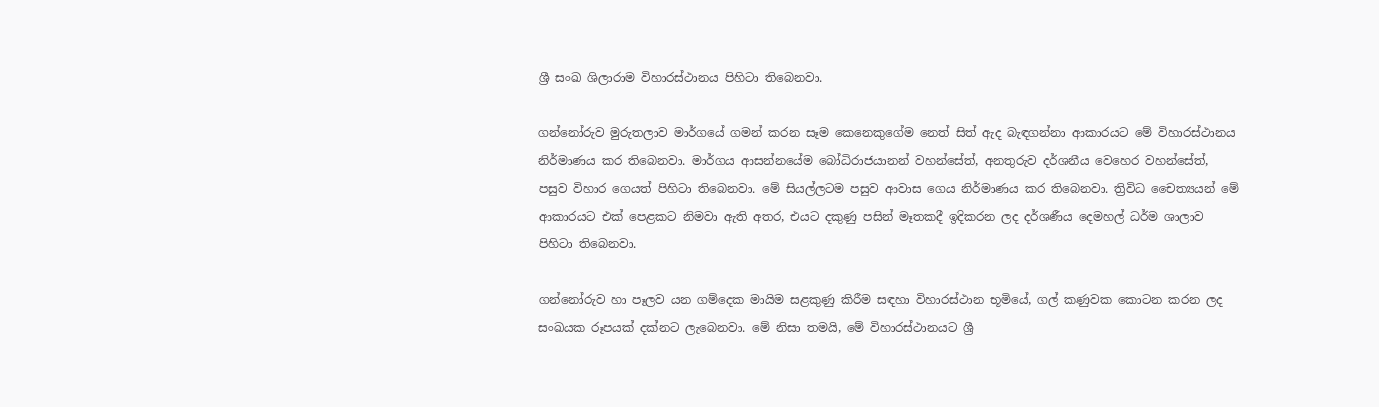ශ්‍රී සංඛ ශිලාරාම විහාරස්ථානය පිහිටා තිබෙනවා.

ගන්නෝරුව මුරුතලාව මාර්ගයේ ගමන් කරන සෑම කෙනෙකුගේම නෙත් සිත් ඇද බැඳගන්නා ආකාරයට මේ විහාරස්ථානය නිර්මාණය කර තිබෙනවා. මාර්ගය ආසන්නයේම බෝධිරාජයානන් වහන්සේත්, අනතුරුව දර්ශනීය වෙහෙර වහන්සේත්, පසුව විහාර ගෙයත් පිහිටා තිබෙනවා. මේ සියල්ලටම පසුව ආවාස ගෙය නිර්මාණය කර තිබෙනවා. ත්‍රිවිධ චෛත්‍යයන් මේ ආකාරයට එක් පෙළකට නිමවා ඇති අතර, එයට දකුණු පසින් මෑතකදී ඉදිකරන ලද දර්ශණීය දෙමහල් ධර්ම ශාලාව පිහිටා තිබෙනවා.

ගන්නෝරුව හා පෑලව යන ගම්දෙක මායිම සළකුණු කිරීම සඳහා විහාරස්ථාන භූමියේ, ගල් කණුවක කොටන කරන ලද  සංඛයක රූපයක් දක්නට ලැබෙනවා. මේ නිසා තමයි, මේ විහාරස්ථානයට ශ්‍රී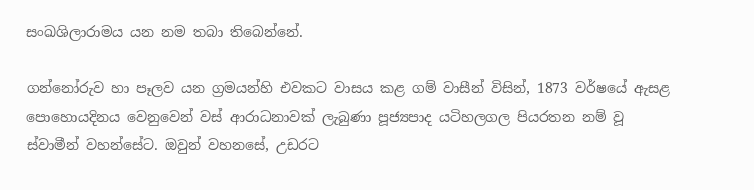සංඛශිලාරාමය යන නම තබා තිබෙන්නේ.

ගන්නෝරුව හා පෑලව යන ග්‍රමයන්හි එවකට වාසය කළ ගම් වාසීන් විසින්, 1873 වර්ෂයේ ඇසළ පොහොයදිනය වෙනුවෙන් වස් ආරාධනාවක් ලැබුණා පූජ්‍යපාද යටිහලගල පියරතන නම් වූ ස්වාමීන් වහන්සේට. ඔවුන් වහනසේ, උඩරට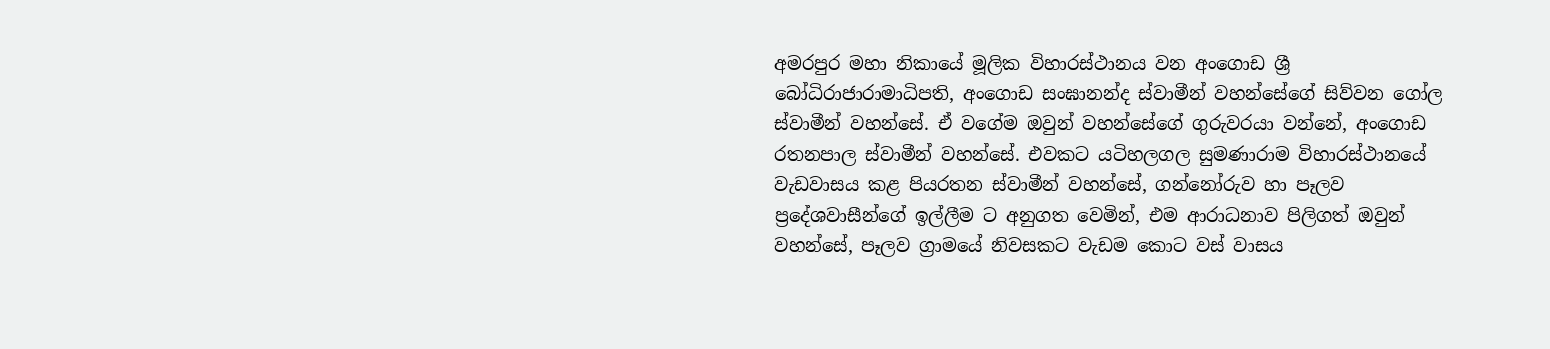අමරපුර මහා නිකායේ මූලික විහාරස්ථානය වන අංගොඩ ශ්‍රී බෝධිරාජාරාමාධිපති, අංගොඩ සංඝානන්ද ස්වාමීන් වහන්සේගේ සිව්වන ගෝල ස්වාමීන් වහන්සේ. ඒ වගේම ඔවුන් වහන්සේගේ ගුරුවරයා වන්නේ, අංගොඩ රතනපාල ස්වාමීන් වහන්සේ. එවකට යටිහලගල සුමණාරාම විහාරස්ථානයේ වැඩවාසය කළ පියරතන ස්වාමීන් වහන්සේ, ගන්නෝරුව හා පෑලව ප්‍රදේශවාසීන්ගේ ඉල්ලීම ට අනුගත වෙමින්, එම ආරාධනාව පිලිගත් ඔවුන් වහන්සේ, පෑලව ග්‍රාමයේ නිවසකට වැඩම කොට වස් වාසය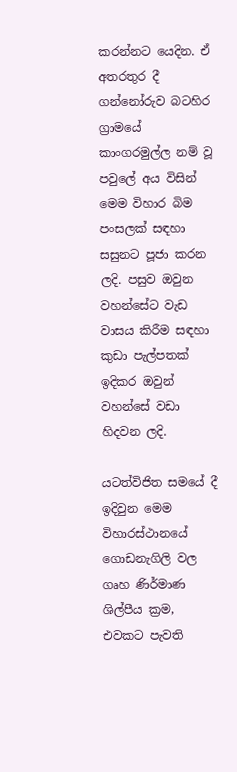කරන්නට යෙදින. ඒ අතරතුර දී ගන්නෝරුව බටහිර ග්‍රාමයේ කාංගරමුල්ල නම් වූ පවුලේ අය විසින් මෙම විහාර බිම පංසලක් සඳහා සසුනට පූජා කරන ලදි. පසුව ඔවුන වහන්සේට වැඩ වාසය කිරීම සඳහා කුඩා පැල්පතක් ඉදිකර ඔවුන් වහන්සේ වඩා හිදවන ලදි.

යටත්විජිත සමයේ දී ඉදිවුන මෙම විහාරස්ථානයේ ගොඩනැගිලි වල ගෘහ ණිර්මාණ ශිල්පීය ක්‍රම, එවකට පැවති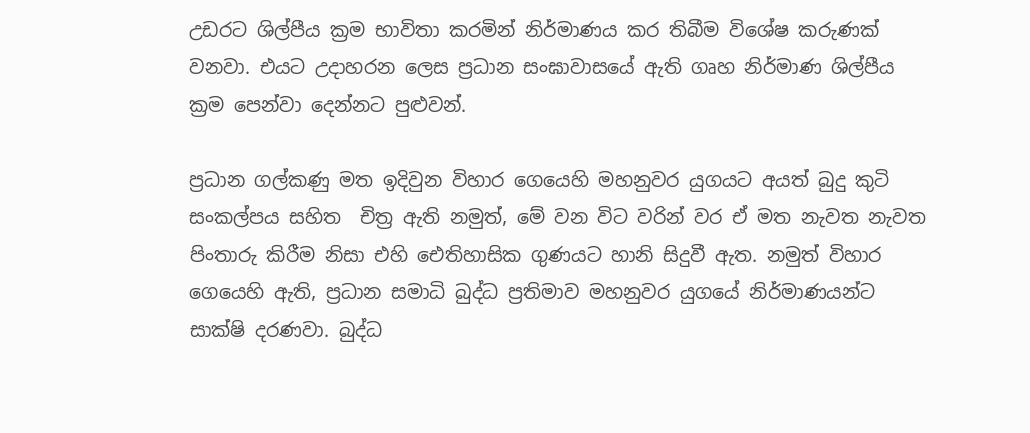උඩරට ශිල්පීය ක්‍රම භාවිතා කරමින් නිර්මාණය කර තිබීම විශේෂ කරුණක් වනවා. එයට උදාහරන ලෙස ප්‍රධාන සංඝාවාසයේ ඇති ගෘහ නිර්මාණ ශිල්පීය ක්‍රම පෙන්වා දෙන්නට පුළුවන්.

ප්‍රධාන ගල්කණු මත ඉදිවුන විහාර ගෙයෙහි මහනුවර යුගයට අයත් බුදු කුටි සංකල්පය සහිත  චිත්‍ර ඇති නමුත්, මේ වන විට වරින් වර ඒ මත නැවත නැවත පිංතාරු කිරීම නිසා එහි ඓතිහාසික ගුණයට හානි සිදුවී ඇත. නමුත් විහාර ගෙයෙහි ඇති, ප්‍රධාන සමාධි බුද්ධ ප්‍රතිමාව මහනුවර යුගයේ නිර්මාණයන්ට සාක්ෂි දරණවා. බුද්ධ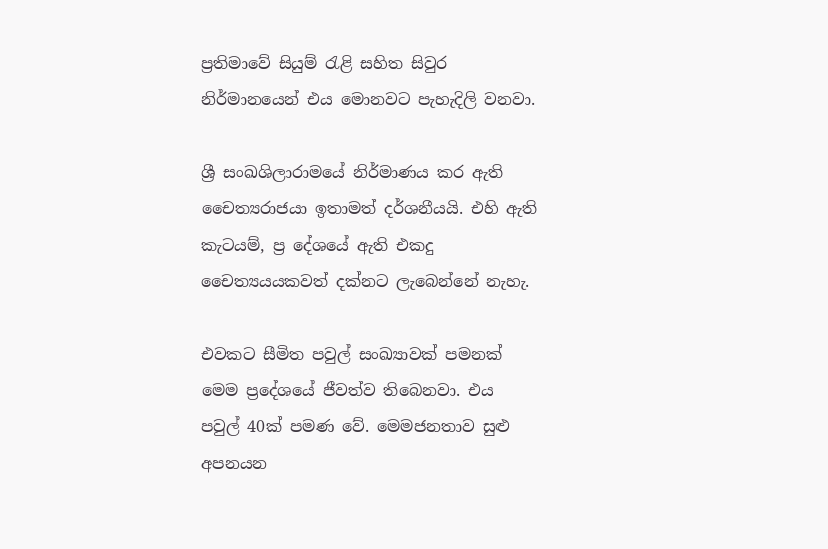ප්‍රතිමාවේ සියුම් රැළි සහිත සිවුර නිර්මානයෙන් එය මොනවට පැහැදිලි වනවා.

ශ්‍රී සංඛශිලාරාමයේ නිර්මාණය කර ඇති චෛත්‍යරාජයා ඉතාමත් දර්ශනීයයි. එහි ඇති කැටයම්, ප්‍ර දේශයේ ඇති එකදු චෛත්‍යයයකවත් දක්නට ලැබෙන්නේ නැහැ.

එවකට සීමිත පවුල් සංඛ්‍යාවක් පමනක් මෙම ප්‍රදේශයේ ජීවත්ව තිබෙනවා. එය පවුල් 40ක් පමණ වේ. මෙමජනතාව සුළු අපනයන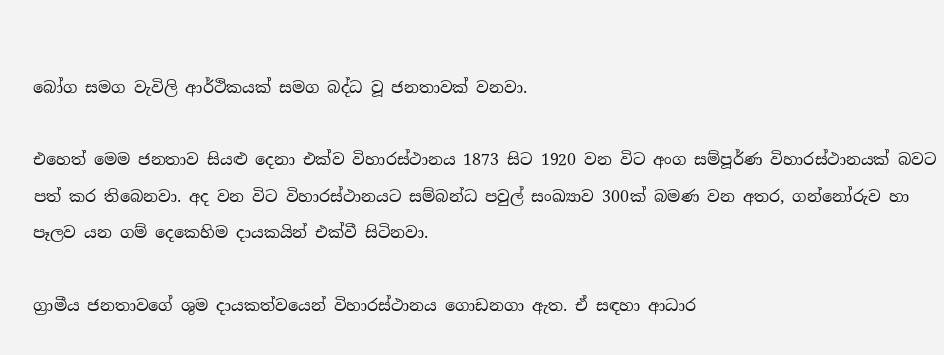බෝග සමග වැවිලි ආර්ථිකයක් සමග බද්ධ වූ ජනතාවක් වනවා.

එහෙත් මෙම ජනතාව සියළු දෙනා එක්ව විහාරස්ථානය 1873 සිට 1920 වන විට අංග සම්පූර්ණ විහාරස්ථානයක් බවට පත් කර තිබෙනවා. අද වන විට විහාරස්ථානයට සම්බන්ධ පවුල් සංඛ්‍යාව 300ක් බමණ වන අතර, ගන්නෝරුව හා පෑලව යන ගම් දෙකෙහිම දායකයින් එක්වී සිටිනවා.

ග්‍රාමීය ජනතාවගේ ශුම දායකත්වයෙන් විහාරස්ථානය ගොඩනගා ඇත. ඒ සඳහා ආධාර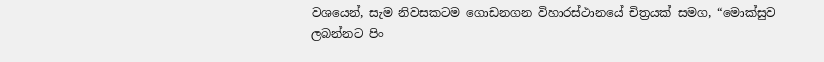වශයෙන්, සැම නිවසකටම ගොඩනගන විහාරස්ථානයේ චිත්‍රයක් සමග, “මොක්සුව ලබන්නට පිං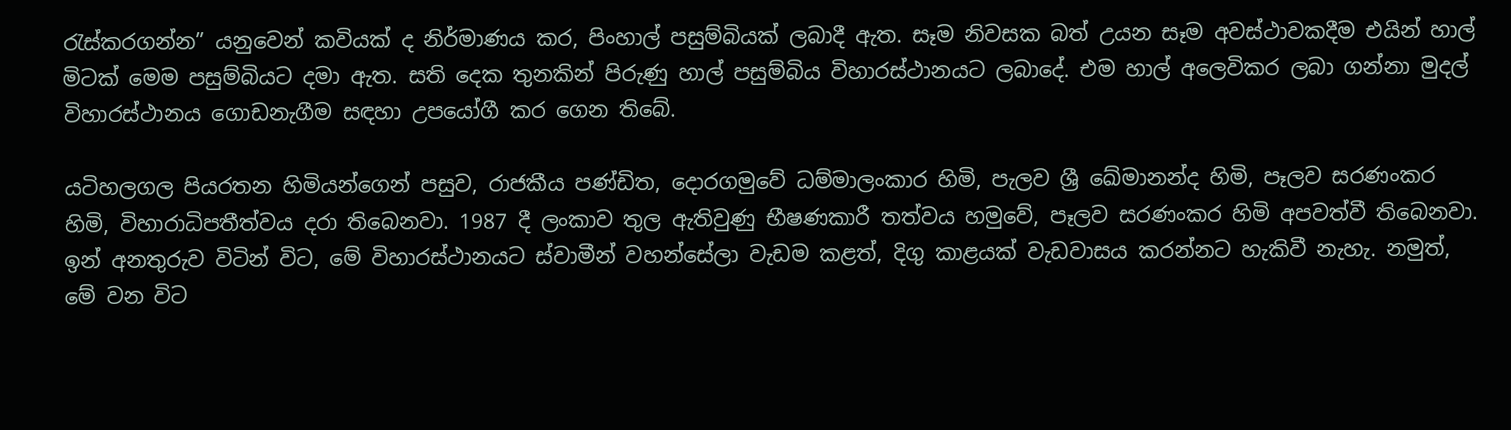රැස්කරගන්න” යනුවෙන් කවියක් ද නිර්මාණය කර, පිංහාල් පසුම්බියක් ලබාදී ඇත. සෑම නිවසක බත් උයන සෑම අවස්ථාවකදීම එයින් හාල් මිටක් මෙම පසුම්බියට දමා ඇත. සති දෙක තුනකින් පිරුණු හාල් පසුම්බිය විහාරස්ථානයට ලබාදේ. එම හාල් අලෙවිකර ලබා ගන්නා මුදල් විහාරස්ථානය ගොඩනැගීම සඳහා උපයෝගී කර ගෙන තිබේ.

යටිහලගල පියරතන හිමියන්ගෙන් පසුව, රාජකීය පණ්ඩිත, දොරගමුවේ ධම්මාලංකාර හිමි, පැලව ශ්‍රී ඛේමානන්ද හිමි, පෑලව සරණංකර හිමි, විහාරාධිපතීත්වය දරා තිබෙනවා. 1987 දී ලංකාව තුල ඇතිවුණු භීෂණකාරී තත්වය හමුවේ, පෑලව සරණංකර හිමි අපවත්වී තිබෙනවා. ඉන් අනතුරුව විටින් විට, මේ විහාරස්ථානයට ස්වාමීන් වහන්සේලා වැඩම කළත්, දිගු කාළයක් වැඩවාසය කරන්නට හැකිවී නැහැ. නමුත්,  මේ වන විට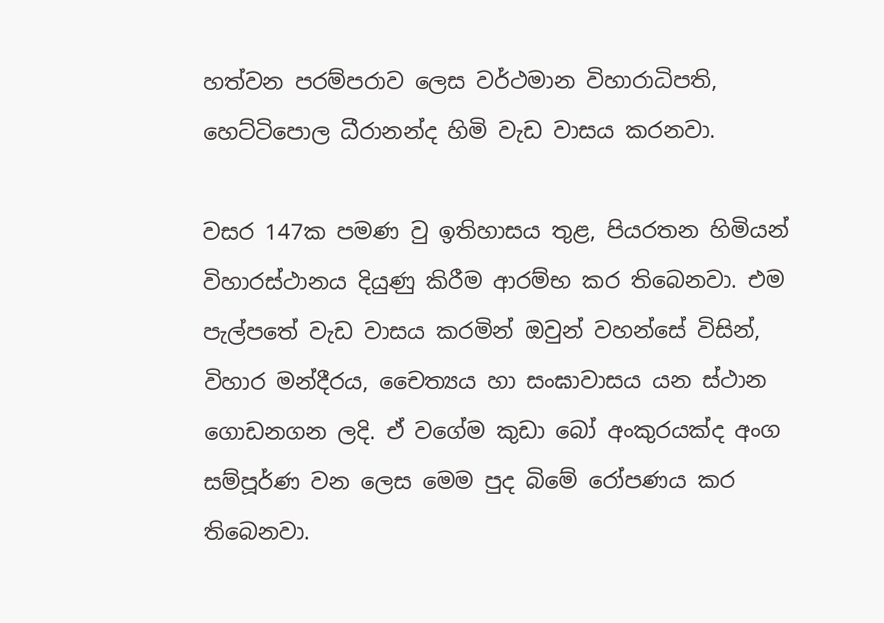හත්වන පරම්පරාව ලෙස වර්ථමාන විහාරාධිපති, හෙට්ටිපොල ධීරානන්ද හිමි වැඩ වාසය කරනවා.

වසර 147ක පමණ වු ඉතිහාසය තුළ, පියරතන හිමියන් විහාරස්ථානය දියුණු කිරීම ආරම්භ කර තිබෙනවා. එම පැල්පතේ වැඩ වාසය කරමින් ඔවුන් වහන්සේ විසින්, විහාර මන්දීරය, චෛත්‍යය හා සංඝාවාසය යන ස්ථාන ගොඩනගන ලදි. ඒ වගේම කුඩා බෝ අංකුරයක්ද අංග සම්පූර්ණ වන ලෙස මෙම පුද බිමේ රෝපණය කර තිබෙනවා.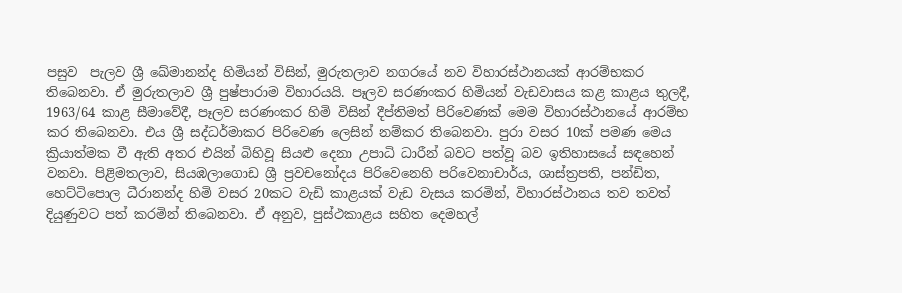පසුව  පැලව ශ්‍රී ඛේමානන්ද හිමියන් විසින්, මුරුතලාව නගරයේ නව විහාරස්ථානයක් ආරම්භකර තිබෙනවා. ඒ මුරුතලාව ශ්‍රී පුෂ්පාරාම විහාරයයි. පෑලව සරණංකර හිමියන් වැඩවාසය කළ කාළය තුලදී, 1963/64 කාළ සීමාවේදී, පෑලව සරණංකර හිමි විසින් දීප්තිමත් පිරිවෙණක් මෙම විහාරස්ථානයේ ආරම්භ කර තිබෙනවා. එය ශ්‍රී සද්ධර්මාකර පිරිවෙණ ලෙසින් නම්කර තිබෙනවා. පුරා වසර 10ක් පමණ මෙය ක්‍රියාත්මක වී ඇති අතර එයින් බිහිවූ සියළු දෙනා උපාධි ධාරීන් බවට පත්වූ බව ඉතිහාසයේ සඳහෙන් වනවා. පිළිමතලාව, සියඹලාගොඩ ශ්‍රී ප්‍රවචනෝදය පිරිවෙනෙහි පරිවෙනාචාර්ය, ශාස්ත්‍රපති, පන්ඩිත, හෙට්ටිපොල ධීරානන්ද හිමි වසර 20කට වැඩි කාළයක් වැඩ වැසය කරමින්, විහාරස්ථානය තව තවත් දියුණුවට පත් කරමින් තිබෙනවා. ඒ අනුව, පුස්ථකාළය සහිත දෙමහල්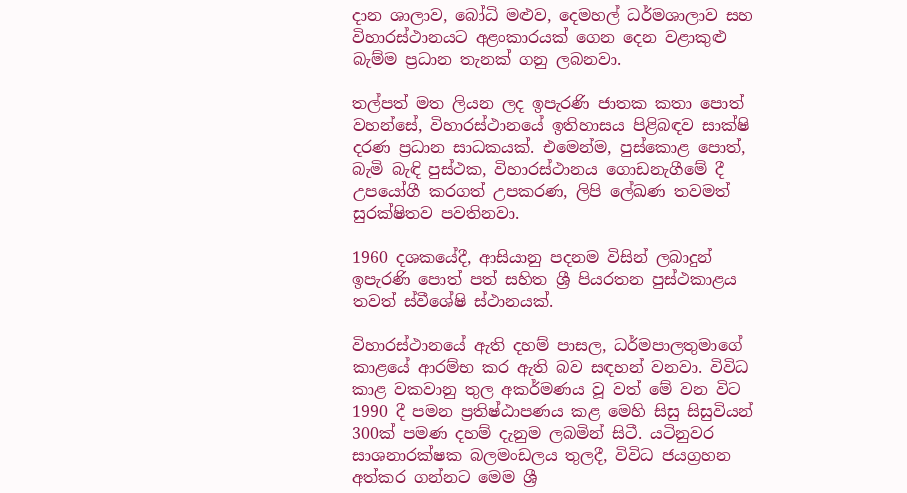දාන ශාලාව, බෝධි මළුව, දෙමහල් ධර්මශාලාව සහ විහාරස්ථානයට අළංකාරයක් ගෙන දෙන වළාකුළු බැම්ම ප්‍රධාන තැනක් ගනු ලබනවා.

තල්පත් මත ලියන ලද ඉපැරණි ජාතක කතා පොත් වහන්සේ, විහාරස්ථානයේ ඉතිහාසය පිළිබඳව සාක්ෂි දරණ ප්‍රධාන සාධකයක්. එමෙන්ම, පුස්කොළ පොත්, බැමි බැඳි පුස්ථක, විහාරස්ථානය ගොඩනැගීමේ දී උපයෝගී කරගත් උපකරණ, ලිපි ලේඛණ තවමත් සුරක්ෂිතව පවතිනවා.

1960 දශකයේදී, ආසියානු පදනම විසින් ලබාදුන් ඉපැරණි පොත් පත් සහිත ශ්‍රී පියරතන පුස්ථකාළය තවත් ස්වීශේෂි ස්ථානයක්.

විහාරස්ථානයේ ඇති දහම් පාසල, ධර්මපාලතුමාගේ කාළයේ ආරම්භ කර ඇති බව සඳහන් වනවා. විවිධ කාළ වකවානු තුල අකර්මණය වූ වත් මේ වන විට 1990 දී පමන ප්‍රතිෂ්ඨාපණය කළ මෙහි සිසු සිසුවියන් 300ක් පමණ දහම් දැනුම ලබමින් සිටී. යටිනුවර සාශනාරක්ෂක බලමංඩලය තුලදී, විවිධ ජයග්‍රහන අත්කර ගන්නට මෙම ශ්‍රී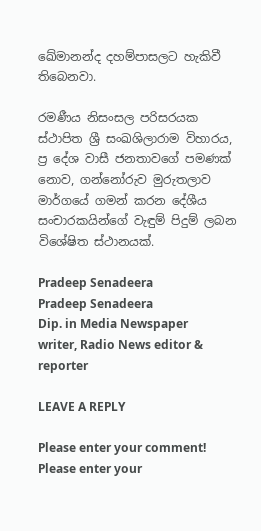ඛේමානන්ද දහම්පාසලට හැකිවී තිබෙනවා.

රමණීය නිසංසල පරිසරයක ස්ථාපිත ශ්‍රී සංඛශිලාරාම විහාරය, ප්‍ර දේශ වාසී ජනතාවගේ පමණක් නොව, ගන්නෝරුව මුරුතලාව මාර්ගයේ ගමන් කරන දේශීය සංචාරකයින්ගේ වැඳුම් පිදුම් ලබන විශේෂිත ස්ථානයක්.

Pradeep Senadeera
Pradeep Senadeera
Dip. in Media Newspaper writer, Radio News editor & reporter

LEAVE A REPLY

Please enter your comment!
Please enter your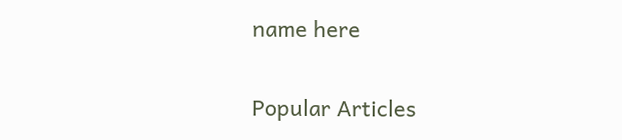name here

Popular Articles